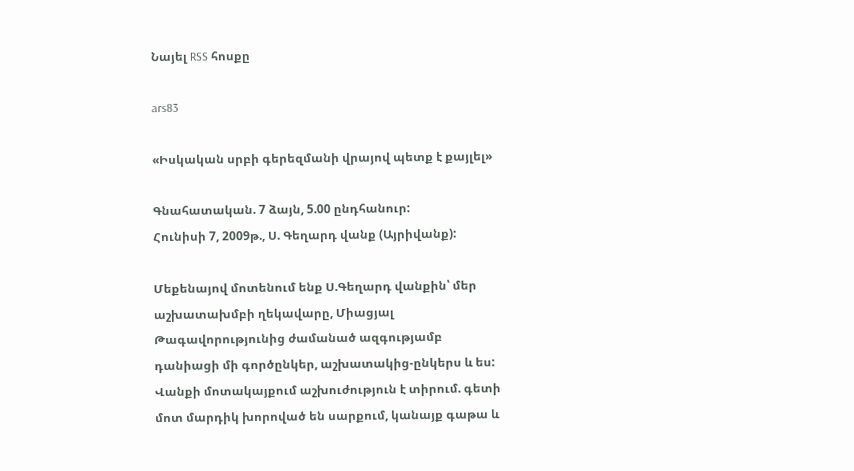Նայել RSS հոսքը

ars83

«Իսկական սրբի գերեզմանի վրայով պետք է քայլել»

Գնահատական. 7 ձայն, 5.00 ընդհանուր:
Հունիսի 7, 2009թ., Ս. Գեղարդ վանք (Այրիվանք):

Մեքենայով մոտենում ենք Ս.Գեղարդ վանքին՝ մեր աշխատախմբի ղեկավարը, Միացյալ Թագավորությունից ժամանած ազգությամբ դանիացի մի գործընկեր, աշխատակից-ընկերս և ես: Վանքի մոտակայքում աշխուժություն է տիրում. գետի մոտ մարդիկ խորոված են սարքում, կանայք գաթա և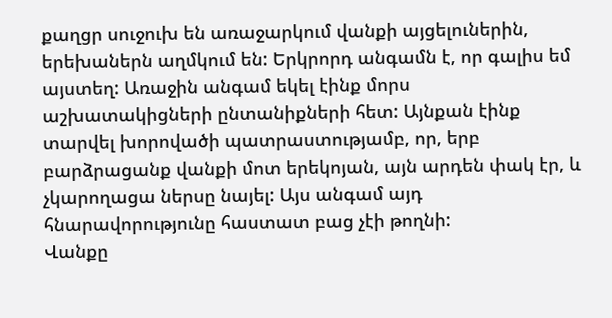քաղցր սուջուխ են առաջարկում վանքի այցելուներին, երեխաներն աղմկում են: Երկրորդ անգամն է, որ գալիս եմ այստեղ: Առաջին անգամ եկել էինք մորս աշխատակիցների ընտանիքների հետ: Այնքան էինք տարվել խորովածի պատրաստությամբ, որ, երբ բարձրացանք վանքի մոտ երեկոյան, այն արդեն փակ էր, և չկարողացա ներսը նայել: Այս անգամ այդ հնարավորությունը հաստատ բաց չէի թողնի:
Վանքը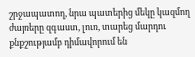շրջապատող, նրա պատերից մեկը կազմող ժայռերը զգաստ, լուռ, տարեց մարդու քնքշությամբ դիմավորում են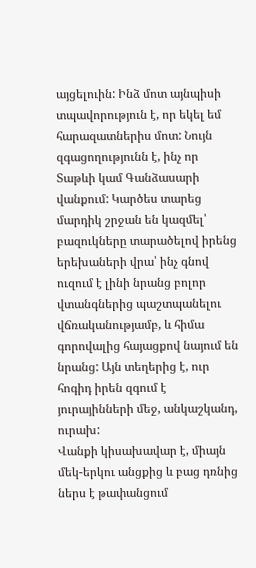այցելուին: Ինձ մոտ այնպիսի տպավորություն է, որ եկել եմ հարազատներիս մոտ: Նույն զգացողությունն է, ինչ որ Տաթևի կամ Գանձասարի վանքում: Կարծես տարեց մարդիկ շրջան են կազմել՝ բազուկները տարածելով իրենց երեխաների վրա՝ ինչ գնով ուզում է լինի նրանց բոլոր վտանգներից պաշտպանելու վճռականությամբ, և հիմա գորովալից հայացքով նայում են նրանց: Այն տեղերից է, ուր հոգիդ իրեն զգում է յուրայինների մեջ, անկաշկանդ, ուրախ:
Վանքի կիսախավար է, միայն մեկ-երկու անցքից և բաց դռնից ներս է թափանցում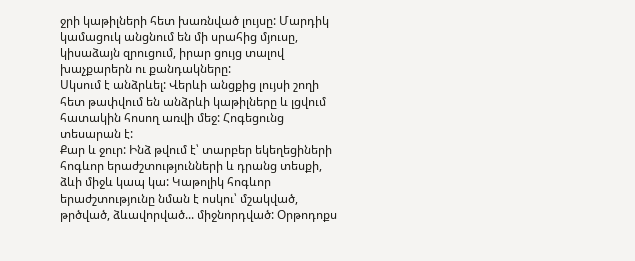ջրի կաթիլների հետ խառնված լույսը: Մարդիկ կամացուկ անցնում են մի սրահից մյուսը, կիսաձայն զրուցում, իրար ցույց տալով խաչքարերն ու քանդակները:
Սկսում է անձրևել: Վերևի անցքից լույսի շողի հետ թափվում են անձրևի կաթիլները և լցվում հատակին հոսող առվի մեջ: Հոգեցունց տեսարան է:
Քար և ջուր: Ինձ թվում է՝ տարբեր եկեղեցիների հոգևոր երաժշտությունների և դրանց տեսքի, ձևի միջև կապ կա: Կաթոլիկ հոգևոր երաժշտությունը նման է ոսկու՝ մշակված, թրծված, ձևավորված... միջնորդված: Օրթոդոքս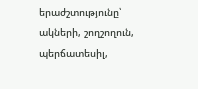երաժշտությունը՝ ակների, շողշողուն, պերճատեսիլ,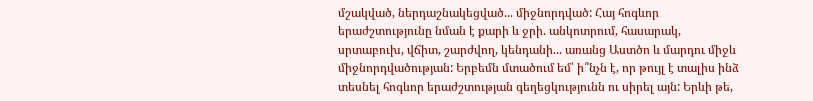մշակված, ներդաշնակեցված... միջնորդված: Հայ հոգևոր երաժշտությունը նման է քարի և ջրի. անկոտրում, հասարակ, սրտաբուխ, վճիտ, շարժվող, կենդանի... առանց Աստծո և մարդու միջև միջնորդվածության: Երբեմն մտածում եմ՝ ի՞նչն է, որ թույլ է տալիս ինձ տեսնել հոգևոր երաժշտության գեղեցկությունն ու սիրել այն: Երևի թե,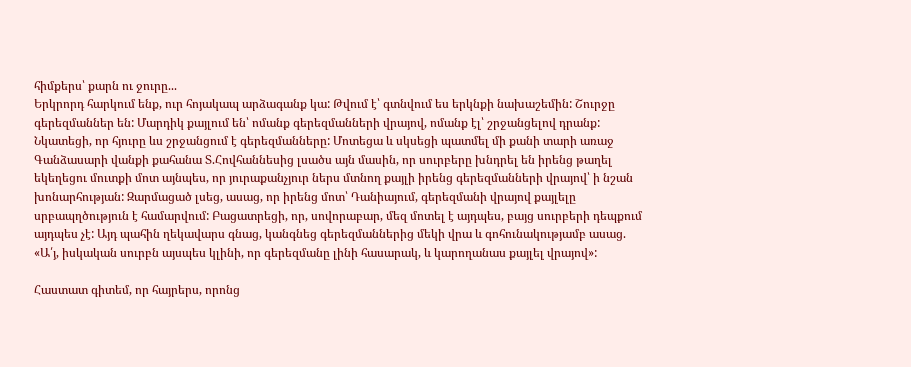հիմքերս՝ քարն ու ջուրը...
Երկրորդ հարկում ենք, ուր հոյակապ արձագանք կա: Թվում է՝ գտնվում ես երկնքի նախաշեմին: Շուրջը գերեզմաններ են: Մարդիկ քայլում են՝ ոմանք գերեզմանների վրայով, ոմանք էլ՝ շրջանցելով դրանք: Նկատեցի, որ հյուրը ևս շրջանցում է գերեզմանները: Մոտեցա և սկսեցի պատմել մի քանի տարի առաջ Գանձասարի վանքի քահանա Տ.Հովհաննեսից լսածս այն մասին, որ սուրբերը խնդրել են իրենց թաղել եկեղեցու մուտքի մոտ այնպես, որ յուրաքանչյուր ներս մտնող քայլի իրենց գերեզմանների վրայով՝ ի նշան խոնարհության: Զարմացած լսեց, ասաց, որ իրենց մոտ՝ Դանիայում, գերեզմանի վրայով քայլելը սրբապղծություն է համարվում: Բացատրեցի, որ, սովորաբար, մեզ մոտել է այդպես, բայց սուրբերի դեպքում այդպես չէ: Այդ պահին ղեկավարս գնաց, կանգնեց գերեզմաններից մեկի վրա և գոհունակությամբ ասաց. «Ա՛յ, իսկական սուրբն այսպես կլինի, որ գերեզմանը լինի հասարակ, և կարողանաս քայլել վրայով»:

Հաստատ գիտեմ, որ հայրերս, որոնց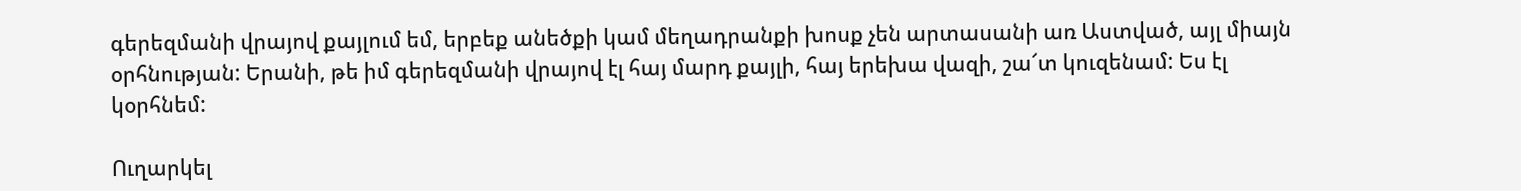գերեզմանի վրայով քայլում եմ, երբեք անեծքի կամ մեղադրանքի խոսք չեն արտասանի առ Աստված, այլ միայն օրհնության: Երանի, թե իմ գերեզմանի վրայով էլ հայ մարդ քայլի, հայ երեխա վազի, շա՜տ կուզենամ: Ես էլ կօրհնեմ:

Ուղարկել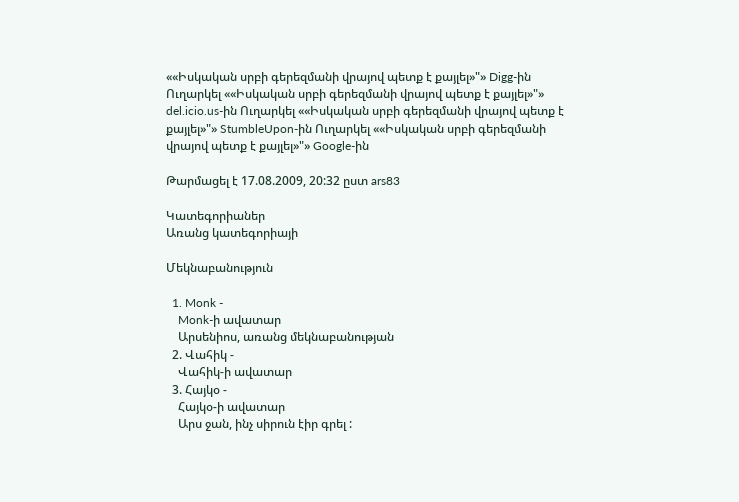««Իսկական սրբի գերեզմանի վրայով պետք է քայլել»"» Digg-ին Ուղարկել ««Իսկական սրբի գերեզմանի վրայով պետք է քայլել»"» del.icio.us-ին Ուղարկել ««Իսկական սրբի գերեզմանի վրայով պետք է քայլել»"» StumbleUpon-ին Ուղարկել ««Իսկական սրբի գերեզմանի վրայով պետք է քայլել»"» Google-ին

Թարմացել է 17.08.2009, 20:32 ըստ ars83

Կատեգորիաներ
Առանց կատեգորիայի

Մեկնաբանություն

  1. Monk -
    Monk-ի ավատար
    Արսենիոս, առանց մեկնաբանության
  2. Վահիկ -
    Վահիկ-ի ավատար
  3. Հայկօ -
    Հայկօ-ի ավատար
    Արս ջան, ինչ սիրուն էիր գրել :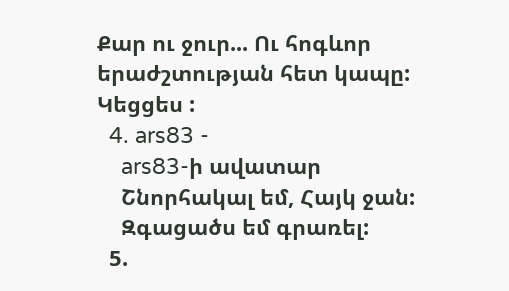Քար ու ջուր... Ու հոգևոր երաժշտության հետ կապը: Կեցցես :
  4. ars83 -
    ars83-ի ավատար
    Շնորհակալ եմ, Հայկ ջան:
    Զգացածս եմ գրառել:
  5.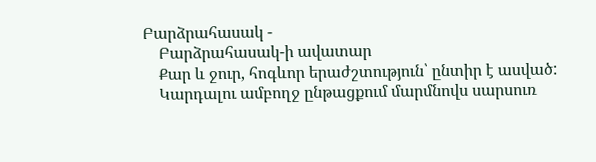Բարձրահասակ -
    Բարձրահասակ-ի ավատար
    Քար և ջուր, հոգևոր երաժշտություն՝ ընտիր է ասված:
    Կարդալու ամբողջ ընթացքում մարմնովս սարսուռ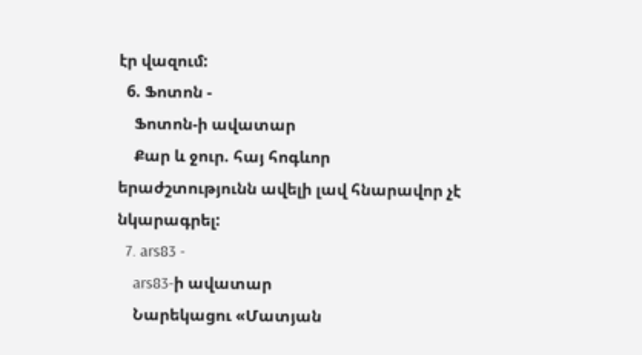էր վազում:
  6. Ֆոտոն -
    Ֆոտոն-ի ավատար
    Քար և ջուր. հայ հոգևոր երաժշտությունն ավելի լավ հնարավոր չէ նկարագրել:
  7. ars83 -
    ars83-ի ավատար
    Նարեկացու «Մատյան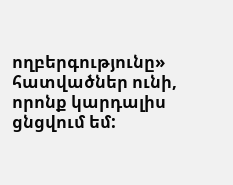ողբերգությունը» հատվածներ ունի, որոնք կարդալիս ցնցվում եմ: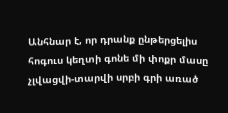Անհնար է, որ դրանք ընթերցելիս հոգուս կեղտի գոնե մի փոքր մասը չլվացվի-տարվի սրբի գրի առած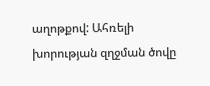աղոթքով: Ահռելի խորության զղջման ծովը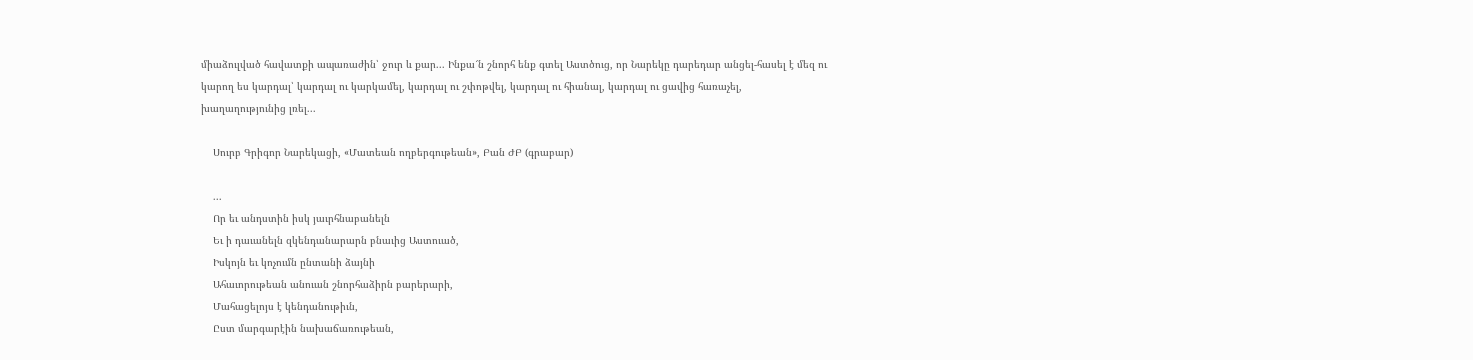միաձուլված հավատքի ապառաժին՝ ջուր և քար... Ինքա՜ն շնորհ ենք գտել Աստծուց, որ Նարեկը դարեդար անցել-հասել է մեզ ու կարող ես կարդալ՝ կարդալ ու կարկամել, կարդալ ու շփոթվել, կարդալ ու հիանալ, կարդալ ու ցավից հառաչել, խաղաղությունից լռել...

    Սուրբ Գրիգոր Նարեկացի, «Մատեան ողբերգութեան», Բան ԺԲ (գրաբար)

    ...
    Որ եւ անդստին իսկ յաւրհնաբանելն
    Եւ ի դաւանելն զկենդանարարն բնաւից Աստուած,
    Իսկոյն եւ կոչումն ընտանի ձայնի
    Ահաւորութեան անուան շնորհաձիրն բարերարի,
    Մահացելոյս է կենդանութիւն,
    Ըստ մարգարէին նախաճառութեան,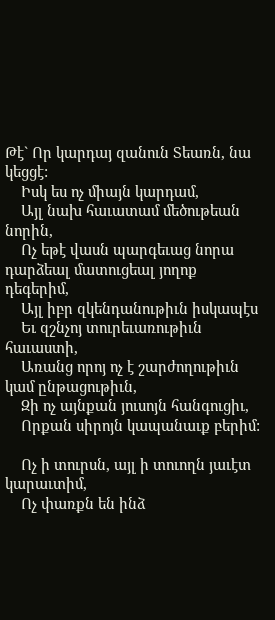Թէ` Որ կարդայ զանուն Տեառն, նա կեցցէ:
    Իսկ ես ոչ միայն կարդամ,
    Այլ նախ հաւատամ մեծութեան նորին,
    Ոչ եթէ վասն պարգեւաց նորա դարձեալ մատուցեալ յողոք դեգերիմ,
    Այլ իբր զկենդանութիւն իսկապէս
    Եւ զշնչոյ տուրեւառութիւն հաւաստի,
    Առանց որոյ ոչ է շարժողութիւն կամ ընթացութիւն,
    Զի ոչ այնքան յուսոյն հանգուցիւ,
    Որքան սիրոյն կապանաւք բերիմ:

    Ոչ ի տուրսն, այլ ի տուողն յաւէտ կարաւտիմ,
    Ոչ փառքն են ինձ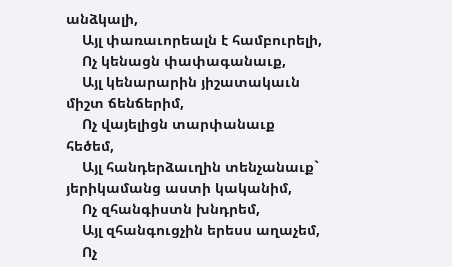անձկալի,
    Այլ փառաւորեալն է համբուրելի,
    Ոչ կենացն փափագանաւք,
    Այլ կենարարին յիշատակաւն միշտ ճենճերիմ,
    Ոչ վայելիցն տարփանաւք հեծեմ,
    Այլ հանդերձաւղին տենչանաւք` յերիկամանց աստի կականիմ,
    Ոչ զհանգիստն խնդրեմ,
    Այլ զհանգուցչին երեսս աղաչեմ,
    Ոչ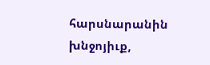հարսնարանին խնջոյիւք,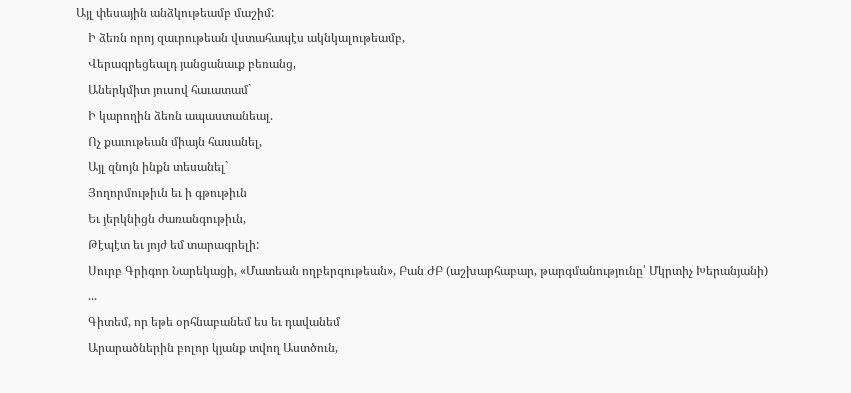Այլ փեսային անձկութեամբ մաշիմ:
    Ի ձեռն որոյ զաւրութեան վստահապէս ակնկալութեամբ,
    Վերագրեցեալդ յանցանաւք բեռանց,
    Աներկմիտ յուսով հաւատամ`
    Ի կարողին ձեռն ապաստանեալ.
    Ոչ քաւութեան միայն հասանել,
    Այլ զնոյն ինքն տեսանել`
    Յողորմութիւն եւ ի գթութիւն
    Եւ յերկնիցն ժառանգութիւն,
    Թէպէտ եւ յոյժ եմ տարագրելի:
    Սուրբ Գրիգոր Նարեկացի, «Մատեան ողբերգութեան», Բան ԺԲ (աշխարհաբար, թարգմանությունը՝ Մկրտիչ Խերանյանի)
    ...
    Գիտեմ, որ եթե օրհնաբանեմ ես եւ դավանեմ
    Արարածներին բոլոր կյանք տվող Աստծուն,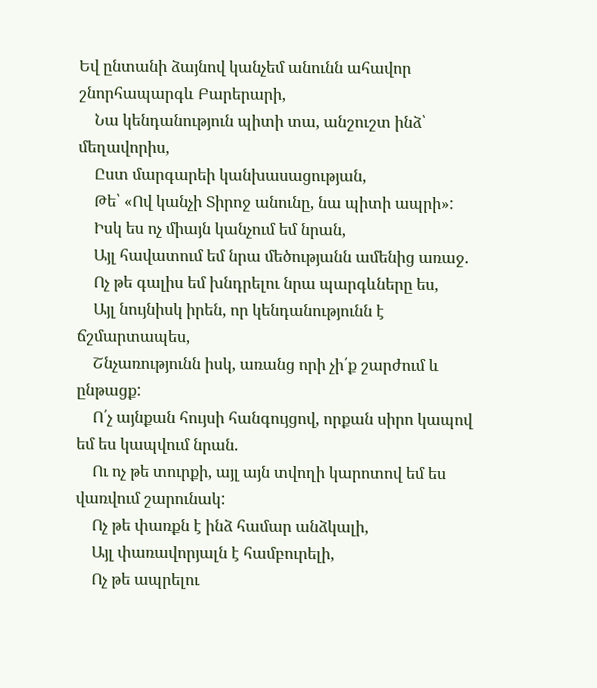Եվ ընտանի ձայնով կանչեմ անունն ահավոր շնորհապարգև Բարերարի,
    Նա կենդանություն պիտի տա, անշուշտ ինձ՝ մեղավորիս,
    Ըստ մարգարեի կանխասացության,
    Թե՝ «Ով կանչի Տիրոջ անունը, նա պիտի ապրի»:
    Իսկ ես ոչ միայն կանչում եմ նրան,
    Այլ հավատում եմ նրա մեծությանն ամենից առաջ.
    Ոչ թե գալիս եմ խնդրելու նրա պարգևները ես,
    Այլ նույնիսկ իրեն, որ կենդանությունն է ճշմարտապես,
    Շնչառությունն իսկ, առանց որի չի՛ք շարժում և ընթացք:
    Ո՛չ այնքան հույսի հանգույցով, որքան սիրո կապով եմ ես կապվում նրան.
    Ու ոչ թե տուրքի, այլ այն տվողի կարոտով եմ ես վառվում շարունակ:
    Ոչ թե փառքն է ինձ համար անձկալի,
    Այլ փառավորյալն է համբուրելի,
    Ոչ թե ապրելու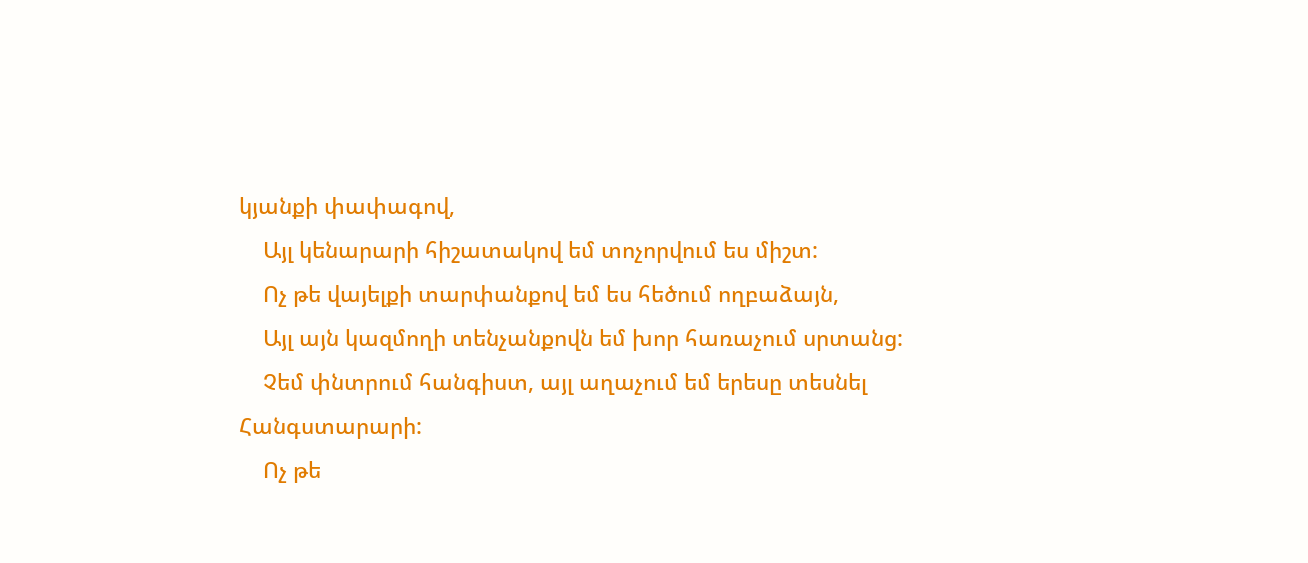կյանքի փափագով,
    Այլ կենարարի հիշատակով եմ տոչորվում ես միշտ:
    Ոչ թե վայելքի տարփանքով եմ ես հեծում ողբաձայն,
    Այլ այն կազմողի տենչանքովն եմ խոր հառաչում սրտանց:
    Չեմ փնտրում հանգիստ, այլ աղաչում եմ երեսը տեսնել Հանգստարարի:
    Ոչ թե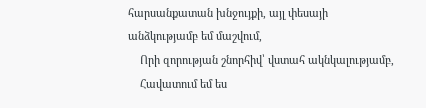հարսանքատան խնջույքի, այլ փեսայի անձկությամբ եմ մաշվում,
    Որի զորության շնորհիվ՝ վստահ ակնկալությամբ,
    Հավատում եմ ես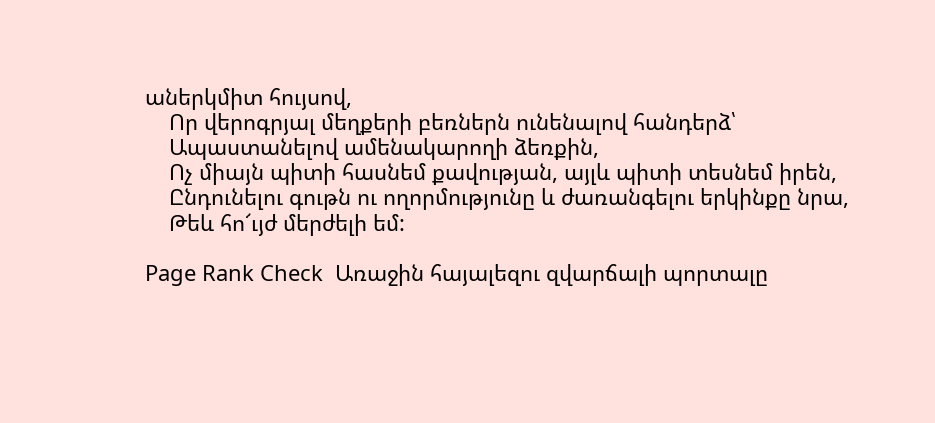աներկմիտ հույսով,
    Որ վերոգրյալ մեղքերի բեռներն ունենալով հանդերձ՝
    Ապաստանելով ամենակարողի ձեռքին,
    Ոչ միայն պիտի հասնեմ քավության, այլև պիտի տեսնեմ իրեն,
    Ընդունելու գութն ու ողորմությունը և ժառանգելու երկինքը նրա,
    Թեև հո՜ւյժ մերժելի եմ:

Page Rank Check  Առաջին հայալեզու զվարճալի պորտալը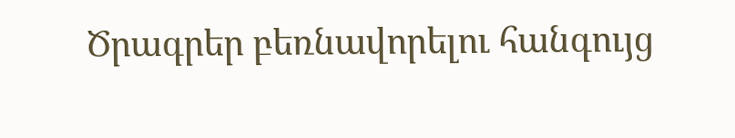Ծրագրեր բեռնավորելու հանգույց